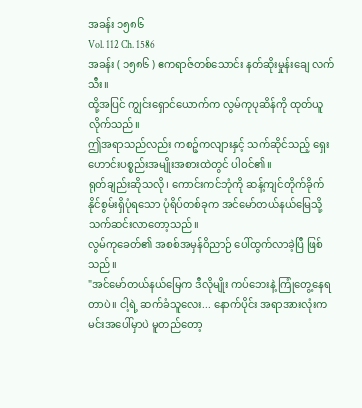အခန်း ၁၅၈၆
Vol. 112 Ch. 1586
အခန်း ( ၁၅၈၆ ) ဧကရာဇ်တစ်သောင်း နတ်ဆိုးမှုန်းချေ လက်သီး။
ထို့အပြင် ကျွင်းရှောင်ယောက်က လွမ်ကုပုဆိန်ကို ထုတ်ယူလိုက်သည်။
ဤအရာသည်လည်း ကစဉ့်ကလျားနှင့် သက်ဆိုင်သည့် ရှေးဟောင်းပစ္စည်းအမျိုးအစားထဲတွင် ပါဝင်၏။
ရုတ်ချည်းဆိုသလို၊ ကောင်းကင်ဘုံကို ဆန့်ကျင်တိုက်ခိုက်နိုင်စွမ်းရှိပုံရသော ပုံရိပ်တစ်ခုက အင်မော်တယ်နယ်မြေသို့ သက်ဆင်းလာတော့သည်။
လွမ်ကုခေတ်၏ အစစ်အမှန်ဝိညာဉ် ပေါ်ထွက်လာခဲ့ပြီ ဖြစ်သည်။
"အင်မော်တယ်နယ်မြေက ဒီလိုမျိုး ကပ်ဘေးနဲ့ ကြုံတွေ့နေရတာပဲ။ ငါ့ရဲ့ ဆက်ခံသူလေး... နောက်ပိုင်း အရာအားလုံးက မင်းအပေါ်မှာပဲ မူတည်တော့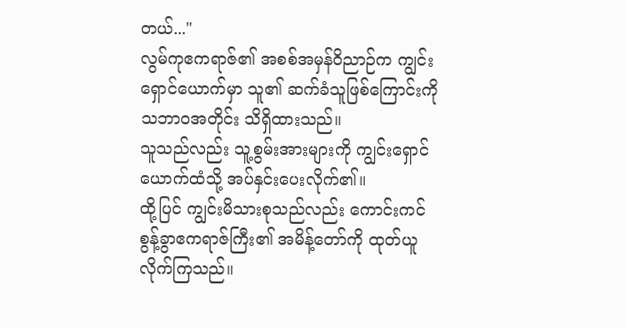တယ်..."
လွမ်ကုဧကရာဇ်၏ အစစ်အမှန်ဝိညာဉ်က ကျွင်းရှောင်ယောက်မှာ သူ၏ ဆက်ခံသူဖြစ်ကြောင်းကို သဘာဝအတိုင်း သိရှိထားသည်။
သူသည်လည်း သူ့စွမ်းအားများကို ကျွင်းရှောင်ယောက်ထံသို့ အပ်နှင်းပေးလိုက်၏။
ထို့ပြင် ကျွင်းမိသားစုသည်လည်း ကောင်းကင်စွန့်ခွာဧကရာဇ်ကြီး၏ အမိန့်တော်ကို ထုတ်ယူလိုက်ကြသည်။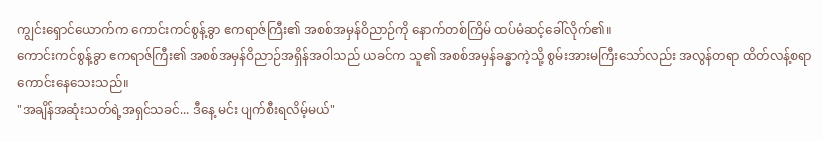ကျွင်းရှောင်ယောက်က ကောင်းကင်စွန့်ခွာ ဧကရာဇ်ကြီး၏ အစစ်အမှန်ဝိညာဉ်ကို နောက်တစ်ကြိမ် ထပ်မံဆင့်ခေါ်လိုက်၏။
ကောင်းကင်စွန့်ခွာ ဧကရာဇ်ကြီး၏ အစစ်အမှန်ဝိညာဉ်အရှိန်အဝါသည် ယခင်က သူ၏ အစစ်အမှန်ခန္ဓာကဲ့သို့ စွမ်းအားမကြီးသော်လည်း အလွန်တရာ ထိတ်လန့်စရာကောင်းနေသေးသည်။
"အချိန်အဆုံးသတ်ရဲ့အရှင်သခင်... ဒီနေ့ မင်း ပျက်စီးရလိမ့်မယ်"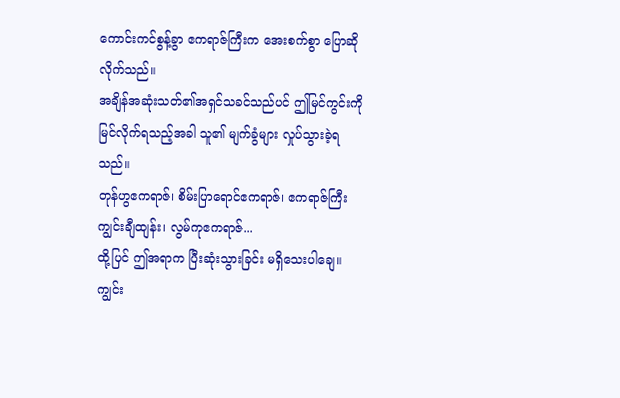ကောင်းကင်စွန့်ခွာ ဧကရာဇ်ကြီးက အေးစက်စွာ ပြောဆိုလိုက်သည်။
အချိန်အဆုံးသတ်၏အရှင်သခင်သည်ပင် ဤမြင်ကွင်းကို မြင်လိုက်ရသည့်အခါ သူ၏ မျက်ခွံများ လှုပ်သွားခဲ့ရသည်။
တုန်ဟွဧကရာဇ်၊ စိမ်းပြာရောင်ဧကရာဇ်၊ ဧကရာဇ်ကြီး ကျွင်းချီထျန်း၊ လွမ်ကုဧကရာဇ်...
ထို့ပြင် ဤအရာက ပြီးဆုံးသွားခြင်း မရှိသေးပါချေ။
ကျွင်း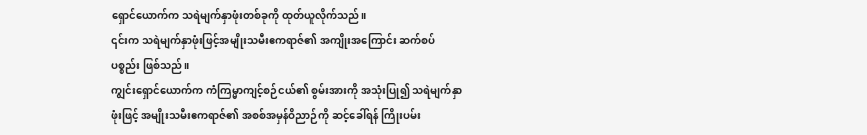ရှောင်ယောက်က သရဲမျက်နှာဖုံးတစ်ခုကို ထုတ်ယူလိုက်သည်။
၎င်းက သရဲမျက်နှာဖုံးဖြင့်အမျိုးသမီးဧကရာဇ်၏ အကျိုးအကြောင်း ဆက်စပ်ပစ္စည်း ဖြစ်သည်။
ကျွင်းရှောင်ယောက်က ကံကြမ္မာကျင့်စဉ်ငယ်၏ စွမ်းအားကို အသုံးပြု၍ သရဲမျက်နှာဖုံးဖြင့် အမျိုးသမီးဧကရာဇ်၏ အစစ်အမှန်ဝိညာဉ်ကို ဆင့်ခေါ်ရန် ကြိုးပမ်း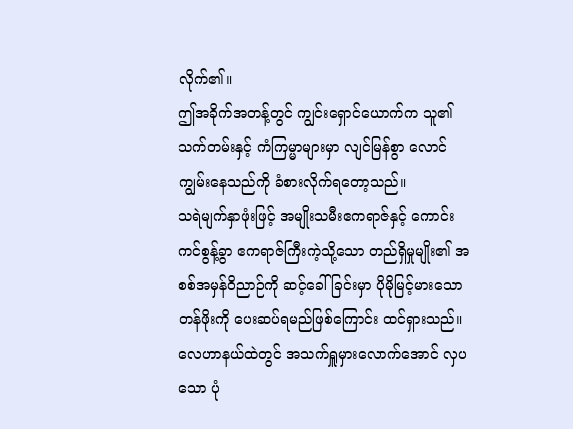လိုက်၏။
ဤအခိုက်အတန့်တွင် ကျွင်းရှောင်ယောက်က သူ၏ သက်တမ်းနှင့် ကံကြမ္မာများမှာ လျင်မြန်စွာ လောင်ကျွမ်းနေသည်ကို ခံစားလိုက်ရတော့သည်။
သရဲမျက်နှာဖုံးဖြင့် အမျိုးသမီးဧကရာဇ်နှင့် ကောင်းကင်စွန့်ခွာ ဧကရာဇ်ကြီးကဲ့သို့သော တည်ရှိမှုမျိုး၏ အစစ်အမှန်ဝိညာဉ်ကို ဆင့်ခေါ်ခြင်းမှာ ပိုမိုမြင့်မားသော တန်ဖိုးကို ပေးဆပ်ရမည်ဖြစ်ကြောင်း ထင်ရှားသည်။
လေဟာနယ်ထဲတွင် အသက်ရှူမှားလောက်အောင် လှပသော ပုံ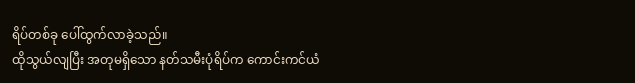ရိပ်တစ်ခု ပေါ်ထွက်လာခဲ့သည်။
ထိုသွယ်လျပြီး အတုမရှိသော နတ်သမီးပုံရိပ်က ကောင်းကင်ယံ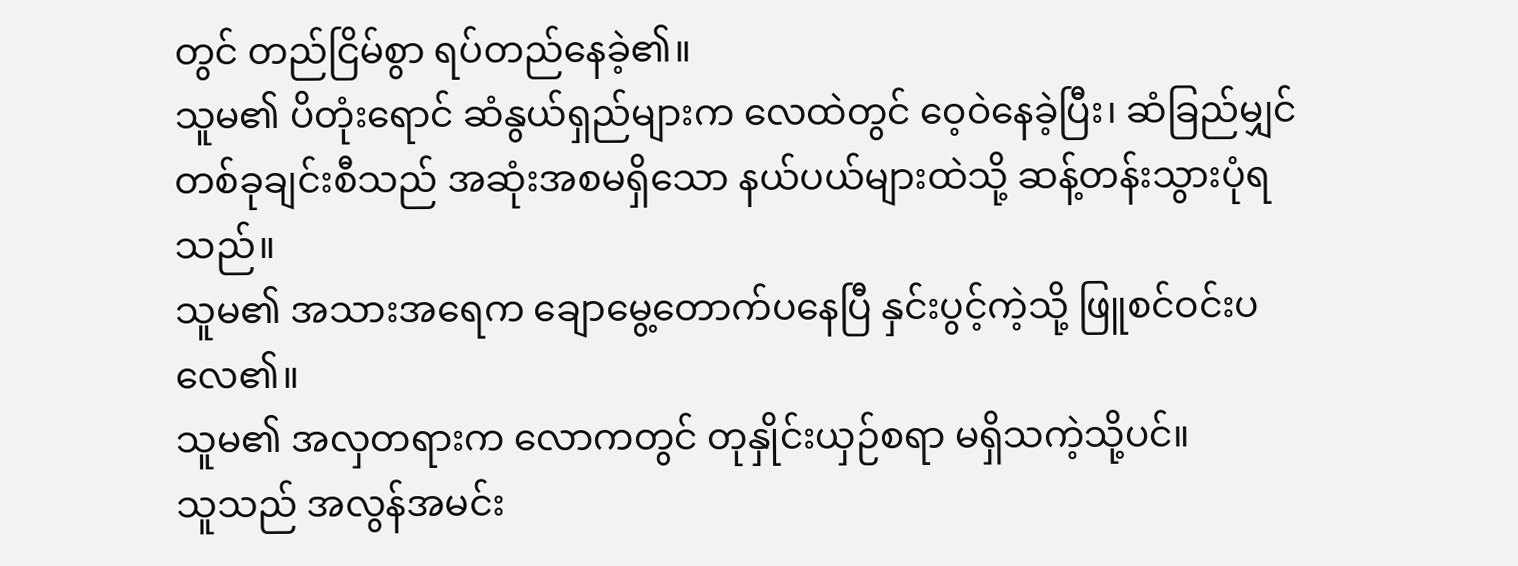တွင် တည်ငြိမ်စွာ ရပ်တည်နေခဲ့၏။
သူမ၏ ပိတုံးရောင် ဆံနွယ်ရှည်များက လေထဲတွင် ဝေ့ဝဲနေခဲ့ပြီး၊ ဆံခြည်မျှင်တစ်ခုချင်းစီသည် အဆုံးအစမရှိသော နယ်ပယ်များထဲသို့ ဆန့်တန်းသွားပုံရသည်။
သူမ၏ အသားအရေက ချောမွေ့တောက်ပနေပြီ နှင်းပွင့်ကဲ့သို့ ဖြူစင်ဝင်းပလေ၏။
သူမ၏ အလှတရားက လောကတွင် တုနှိုင်းယှဉ်စရာ မရှိသကဲ့သို့ပင်။
သူသည် အလွန်အမင်း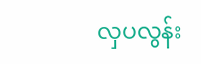လှပလွန်း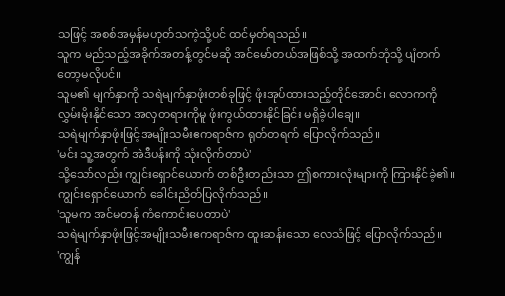သဖြင့် အစစ်အမှန်မဟုတ်သကဲ့သို့ပင် ထင်မှတ်ရသည်။
သူက မည်သည့်အခိုက်အတန့်တွင်မဆို အင်မော်တယ်အဖြစ်သို့ အထက်ဘုံသို့ ပျံတက်တော့မလိုပင်။
သူမ၏ မျက်နှာကို သရဲမျက်နှာဖုံးတစ်ခုဖြင့် ဖုံးအုပ်ထားသည့်တိုင်အောင်၊ လောကကို လွှမ်းမိုးနိုင်သော အလှတရားကိုမူ ဖုံးကွယ်ထားနိုင်ခြင်း မရှိခဲ့ပါချေ။
သရဲမျက်နှာဖုံးဖြင့်အမျိုးသမီးဧကရာဇ်က ရုတ်တရက် ပြောလိုက်သည်။
'မင်း သူ့အတွက် အဲဒီပန်းကို သုံးလိုက်တာပဲ'
သို့သော်လည်း ကျွင်းရှောင်ယောက် တစ်ဦးတည်းသာ ဤစကားလုံးများကို ကြားနိုင်ခဲ့၏။
ကျွင်းရှောင်ယောက် ခေါင်းညိတ်ပြလိုက်သည်။
'သူမက အင်မတန် ကံကောင်းပေတာပဲ'
သရဲမျက်နှာဖုံးဖြင့်အမျိုးသမီးဧကရာဇ်က ထူးဆန်းသော လေသံဖြင့် ပြောလိုက်သည်။
'ကျွန်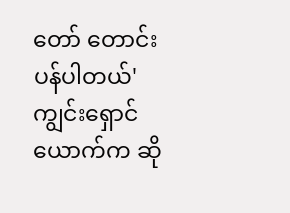တော် တောင်းပန်ပါတယ်'
ကျွင်းရှောင်ယောက်က ဆို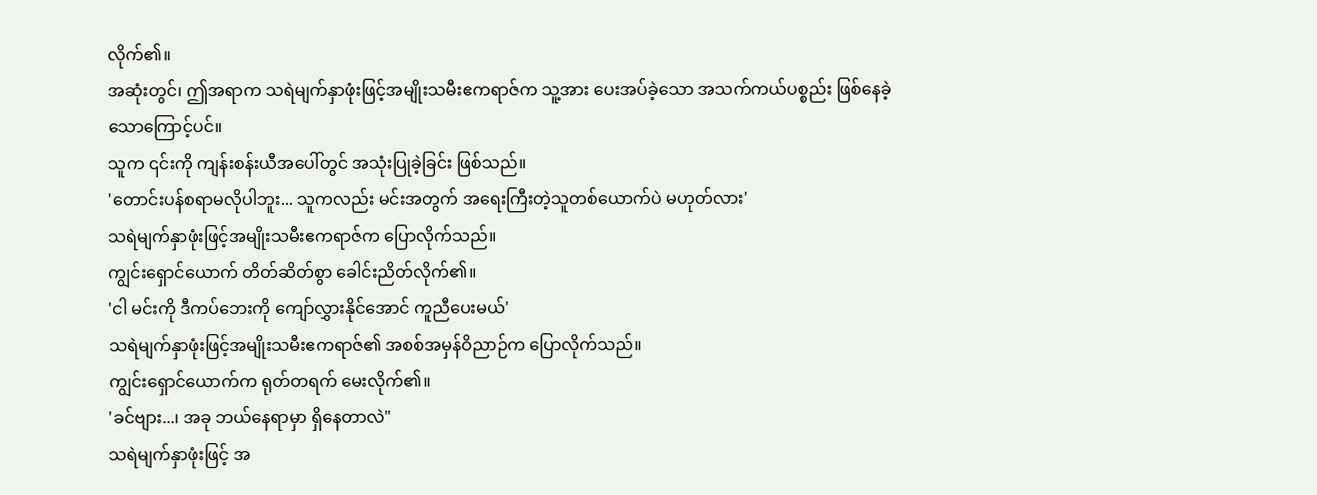လိုက်၏။
အဆုံးတွင်၊ ဤအရာက သရဲမျက်နှာဖုံးဖြင့်အမျိုးသမီးဧကရာဇ်က သူ့အား ပေးအပ်ခဲ့သော အသက်ကယ်ပစ္စည်း ဖြစ်နေခဲ့သောကြောင့်ပင်။
သူက ၎င်းကို ကျန်းစန်းယီအပေါ်တွင် အသုံးပြုခဲ့ခြင်း ဖြစ်သည်။
'တောင်းပန်စရာမလိုပါဘူး... သူကလည်း မင်းအတွက် အရေးကြီးတဲ့သူတစ်ယောက်ပဲ မဟုတ်လား'
သရဲမျက်နှာဖုံးဖြင့်အမျိုးသမီးဧကရာဇ်က ပြောလိုက်သည်။
ကျွင်းရှောင်ယောက် တိတ်ဆိတ်စွာ ခေါင်းညိတ်လိုက်၏။
'ငါ မင်းကို ဒီကပ်ဘေးကို ကျော်လွှားနိုင်အောင် ကူညီပေးမယ်'
သရဲမျက်နှာဖုံးဖြင့်အမျိုးသမီးဧကရာဇ်၏ အစစ်အမှန်ဝိညာဉ်က ပြောလိုက်သည်။
ကျွင်းရှောင်ယောက်က ရုတ်တရက် မေးလိုက်၏။
'ခင်ဗျား...၊ အခု ဘယ်နေရာမှာ ရှိနေတာလဲ"
သရဲမျက်နှာဖုံးဖြင့် အ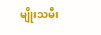မျိုးသမီး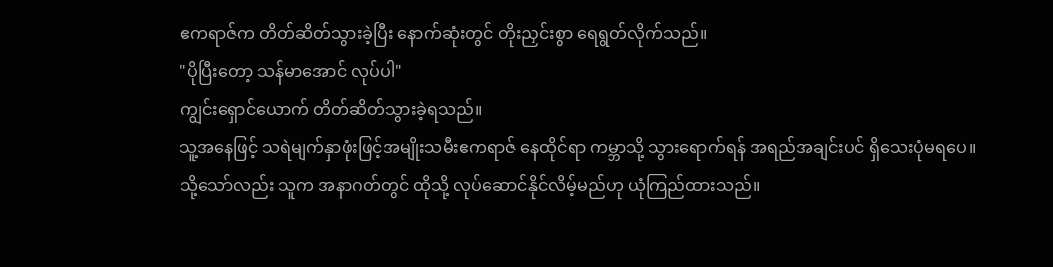ဧကရာဇ်က တိတ်ဆိတ်သွားခဲ့ပြီး နောက်ဆုံးတွင် တိုးညှင်းစွာ ရေရွတ်လိုက်သည်။
"ပိုပြီးတော့ သန်မာအောင် လုပ်ပါ"
ကျွင်းရှောင်ယောက် တိတ်ဆိတ်သွားခဲ့ရသည်။
သူ့အနေဖြင့် သရဲမျက်နှာဖုံးဖြင့်အမျိုးသမီးဧကရာဇ် နေထိုင်ရာ ကမ္ဘာသို့ သွားရောက်ရန် အရည်အချင်းပင် ရှိသေးပုံမရပေ။
သို့သော်လည်း သူက အနာဂတ်တွင် ထိုသို့ လုပ်ဆောင်နိုင်လိမ့်မည်ဟု ယုံကြည်ထားသည်။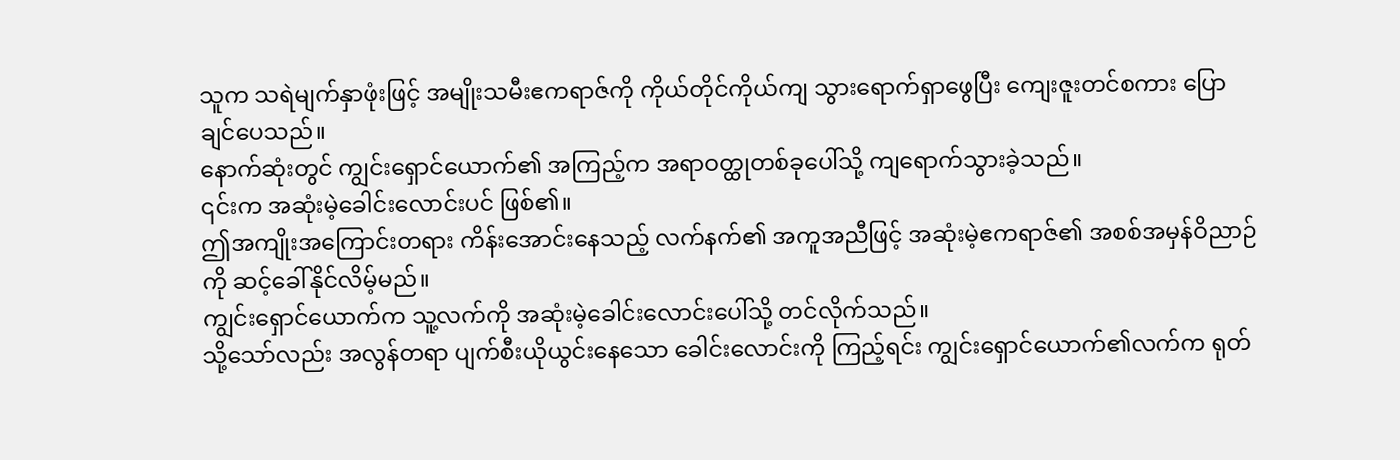သူက သရဲမျက်နှာဖုံးဖြင့် အမျိုးသမီးဧကရာဇ်ကို ကိုယ်တိုင်ကိုယ်ကျ သွားရောက်ရှာဖွေပြီး ကျေးဇူးတင်စကား ပြောချင်ပေသည်။
နောက်ဆုံးတွင် ကျွင်းရှောင်ယောက်၏ အကြည့်က အရာဝတ္ထုတစ်ခုပေါ်သို့ ကျရောက်သွားခဲ့သည်။
၎င်းက အဆုံးမဲ့ခေါင်းလောင်းပင် ဖြစ်၏။
ဤအကျိုးအကြောင်းတရား ကိန်းအောင်းနေသည့် လက်နက်၏ အကူအညီဖြင့် အဆုံးမဲ့ဧကရာဇ်၏ အစစ်အမှန်ဝိညာဉ်ကို ဆင့်ခေါ်နိုင်လိမ့်မည်။
ကျွင်းရှောင်ယောက်က သူ့လက်ကို အဆုံးမဲ့ခေါင်းလောင်းပေါ်သို့ တင်လိုက်သည်။
သို့သော်လည်း အလွန်တရာ ပျက်စီးယိုယွင်းနေသော ခေါင်းလောင်းကို ကြည့်ရင်း ကျွင်းရှောင်ယောက်၏လက်က ရုတ်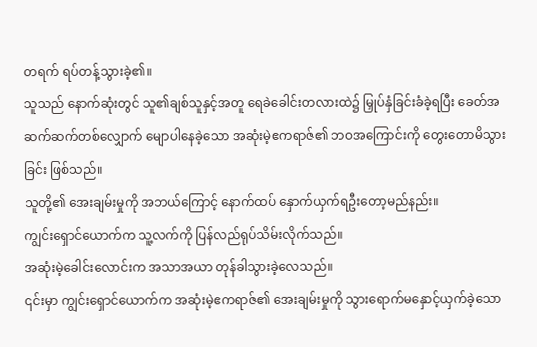တရက် ရပ်တန့်သွားခဲ့၏။
သူသည် နောက်ဆုံးတွင် သူ၏ချစ်သူနှင့်အတူ ရေခဲခေါင်းတလားထဲ၌ မြှုပ်နှံခြင်းခံခဲ့ရပြီး ခေတ်အဆက်ဆက်တစ်လျှောက် မျောပါနေခဲ့သော အဆုံးမဲ့ဧကရာဇ်၏ ဘဝအကြောင်းကို တွေးတောမိသွားခြင်း ဖြစ်သည်။
သူတို့၏ အေးချမ်းမှုကို အဘယ်ကြောင့် နောက်ထပ် နှောက်ယှက်ရဦးတော့မည်နည်း။
ကျွင်းရှောင်ယောက်က သူ့လက်ကို ပြန်လည်ရုပ်သိမ်းလိုက်သည်။
အဆုံးမဲ့ခေါင်းလောင်းက အသာအယာ တုန်ခါသွားခဲ့လေသည်။
၎င်းမှာ ကျွင်းရှောင်ယောက်က အဆုံးမဲ့ဧကရာဇ်၏ အေးချမ်းမှုကို သွားရောက်မနှောင့်ယှက်ခဲ့သော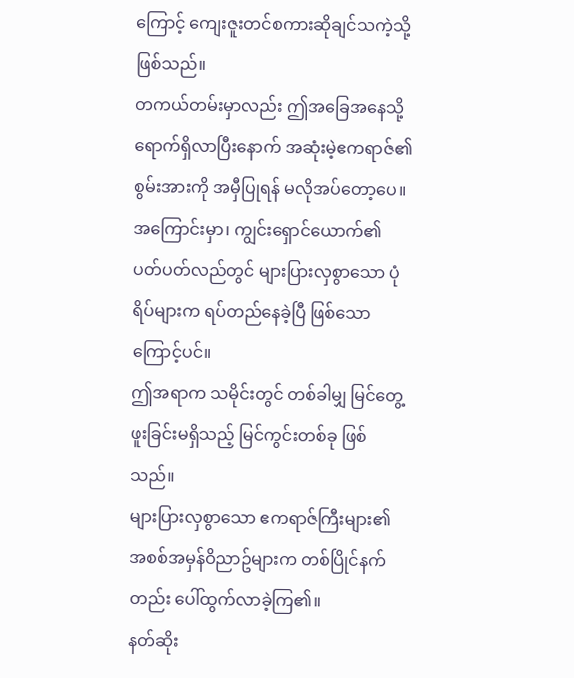ကြောင့် ကျေးဇူးတင်စကားဆိုချင်သကဲ့သို့ ဖြစ်သည်။
တကယ်တမ်းမှာလည်း ဤအခြေအနေသို့ ရောက်ရှိလာပြီးနောက် အဆုံးမဲ့ဧကရာဇ်၏ စွမ်းအားကို အမှီပြုရန် မလိုအပ်တော့ပေ။
အကြောင်းမှာ၊ ကျွင်းရှောင်ယောက်၏ ပတ်ပတ်လည်တွင် များပြားလှစွာသော ပုံရိပ်များက ရပ်တည်နေခဲ့ပြီ ဖြစ်သောကြောင့်ပင်။
ဤအရာက သမိုင်းတွင် တစ်ခါမျှ မြင်တွေ့ဖူးခြင်းမရှိသည့် မြင်ကွင်းတစ်ခု ဖြစ်သည်။
များပြားလှစွာသော ဧကရာဇ်ကြီးများ၏ အစစ်အမှန်ဝိညာဥ်များက တစ်ပြိုင်နက်တည်း ပေါ်ထွက်လာခဲ့ကြ၏။
နတ်ဆိုး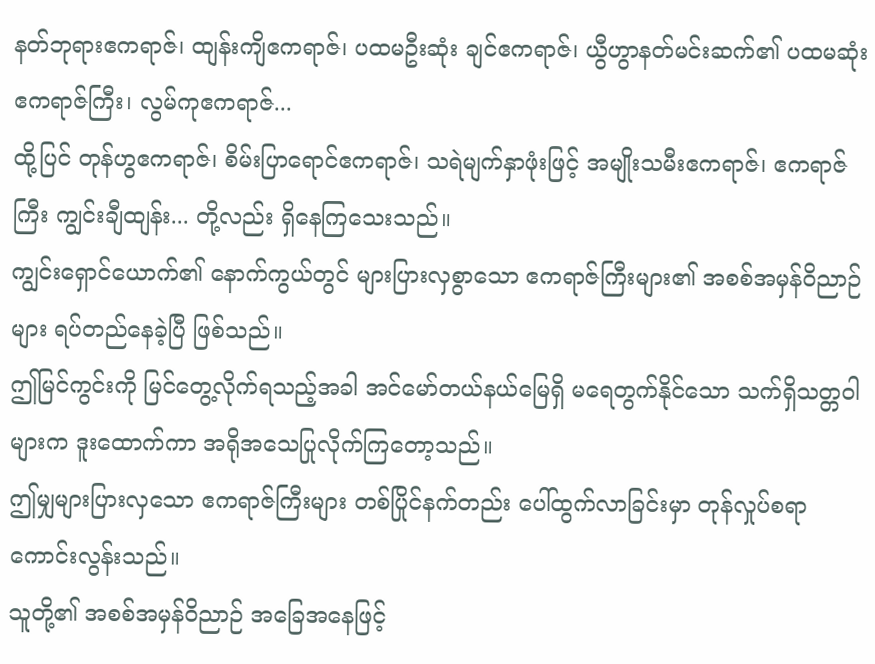နတ်ဘုရားဧကရာဇ်၊ ထျန်းကျိဧကရာဇ်၊ ပထမဦးဆုံး ချင်ဧကရာဇ်၊ ယွီဟွာနတ်မင်းဆက်၏ ပထမဆုံး ဧကရာဇ်ကြီး၊ လွမ်ကုဧကရာဇ်...
ထို့ပြင် တုန်ဟွဧကရာဇ်၊ စိမ်းပြာရောင်ဧကရာဇ်၊ သရဲမျက်နှာဖုံးဖြင့် အမျိုးသမီးဧကရာဇ်၊ ဧကရာဇ်ကြီး ကျွင်းချီထျန်း... တို့လည်း ရှိနေကြသေးသည်။
ကျွင်းရှောင်ယောက်၏ နောက်ကွယ်တွင် များပြားလှစွာသော ဧကရာဇ်ကြီးများ၏ အစစ်အမှန်ဝိညာဉ်များ ရပ်တည်နေခဲ့ပြီ ဖြစ်သည်။
ဤမြင်ကွင်းကို မြင်တွေ့လိုက်ရသည့်အခါ အင်မော်တယ်နယ်မြေရှိ မရေတွက်နိုင်သော သက်ရှိသတ္တဝါများက ဒူးထောက်ကာ အရိုအသေပြုလိုက်ကြတော့သည်။
ဤမျှများပြားလှသော ဧကရာဇ်ကြီးများ တစ်ပြိုင်နက်တည်း ပေါ်ထွက်လာခြင်းမှာ တုန်လှုပ်စရာကောင်းလွန်းသည်။
သူတို့၏ အစစ်အမှန်ဝိညာဉ် အခြေအနေဖြင့်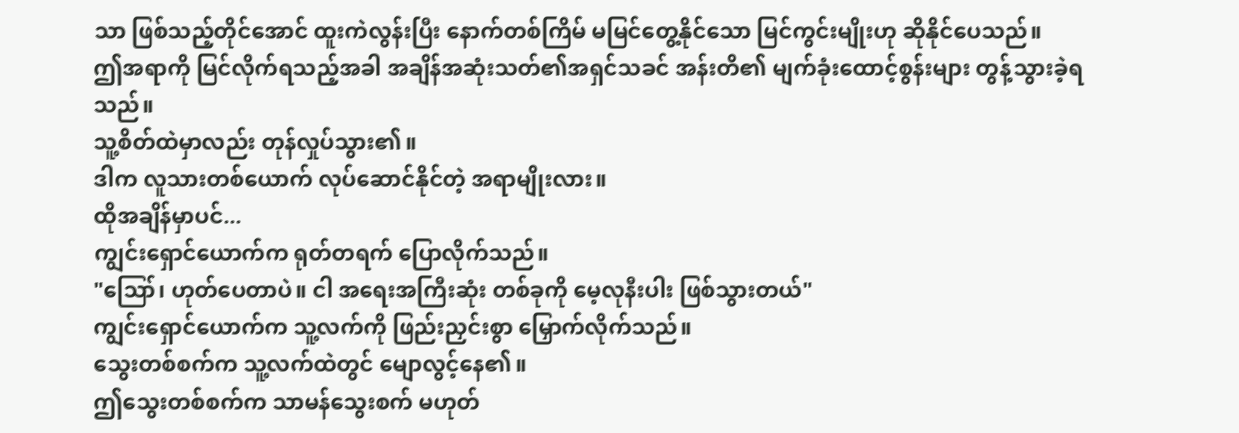သာ ဖြစ်သည့်တိုင်အောင် ထူးကဲလွန်းပြီး နောက်တစ်ကြိမ် မမြင်တွေ့နိုင်သော မြင်ကွင်းမျိုးဟု ဆိုနိုင်ပေသည်။
ဤအရာကို မြင်လိုက်ရသည့်အခါ အချိန်အဆုံးသတ်၏အရှင်သခင် အန်းတိ၏ မျက်ခုံးထောင့်စွန်းများ တွန့်သွားခဲ့ရသည်။
သူ့စိတ်ထဲမှာလည်း တုန်လှုပ်သွား၏။
ဒါက လူသားတစ်ယောက် လုပ်ဆောင်နိုင်တဲ့ အရာမျိုးလား။
ထိုအချိန်မှာပင်...
ကျွင်းရှောင်ယောက်က ရုတ်တရက် ပြောလိုက်သည်။
"ဪ၊ ဟုတ်ပေတာပဲ။ ငါ အရေးအကြီးဆုံး တစ်ခုကို မေ့လုနီးပါး ဖြစ်သွားတယ်"
ကျွင်းရှောင်ယောက်က သူ့လက်ကို ဖြည်းညှင်းစွာ မြှောက်လိုက်သည်။
သွေးတစ်စက်က သူ့လက်ထဲတွင် မျောလွင့်နေ၏။
ဤသွေးတစ်စက်က သာမန်သွေးစက် မဟုတ်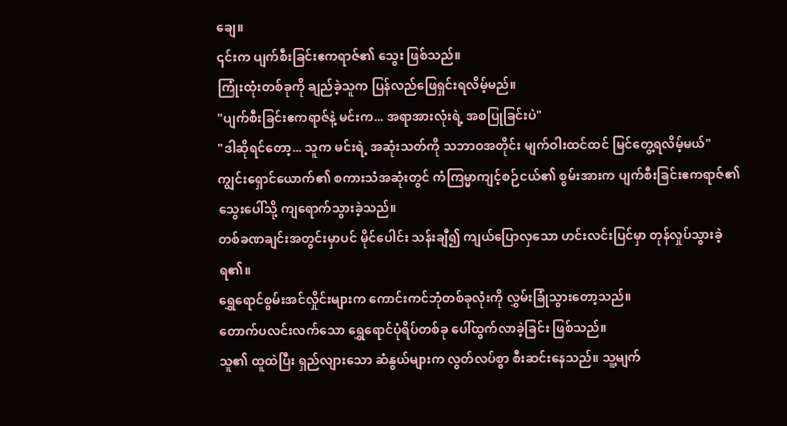ချေ။
၎င်းက ပျက်စီးခြင်းဧကရာဇ်၏ သွေး ဖြစ်သည်။
ကြုံးထုံးတစ်ခုကို ချည်ခဲ့သူက ပြန်လည်ဖြေရှင်းရလိမ့်မည်။
"ပျက်စီးခြင်းဧကရာဇ်နဲ့ မင်းက... အရာအားလုံးရဲ့ အစပြုခြင်းပဲ"
"ဒါဆိုရင်တော့... သူက မင်းရဲ့ အဆုံးသတ်ကို သဘာဝအတိုင်း မျက်ဝါးထင်ထင် မြင်တွေ့ရလိမ့်မယ်"
ကျွင်းရှောင်ယောက်၏ စကားသံအဆုံးတွင် ကံကြမ္မာကျင့်စဉ်ငယ်၏ စွမ်းအားက ပျက်စီးခြင်းဧကရာဇ်၏ သွေးပေါ်သို့ ကျရောက်သွားခဲ့သည်။
တစ်ခဏချင်းအတွင်းမှာပင် မိုင်ပေါင်း သန်းချီ၍ ကျယ်ပြောလှသော ဟင်းလင်းပြင်မှာ တုန်လှုပ်သွားခဲ့ရ၏။
ရွှေရောင်စွမ်းအင်လှိုင်းများက ကောင်းကင်ဘုံတစ်ခုလုံးကို လွှမ်းခြုံသွားတော့သည်။
တောက်ပလင်းလက်သော ရွှေရောင်ပုံရိပ်တစ်ခု ပေါ်ထွက်လာခဲ့ခြင်း ဖြစ်သည်။
သူ၏ ထူထဲပြီး ရှည်လျားသော ဆံနွယ်များက လွတ်လပ်စွာ စီးဆင်းနေသည်။ သူ့မျက်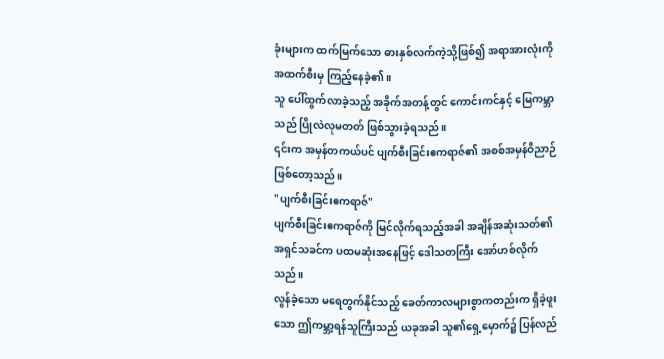ခုံးများက ထက်မြက်သော ဓားနှစ်လက်ကဲ့သို့ဖြစ်၍ အရာအားလုံးကို အထက်စီးမှ ကြည့်နေခဲ့၏။
သူ ပေါ်ထွက်လာခဲ့သည့် အခိုက်အတန့်တွင် ကောင်းကင်နှင့် မြေကမ္ဘာသည် ပြိုလဲလုမတတ် ဖြစ်သွားခဲ့ရသည်။
၎င်းက အမှန်တကယ်ပင် ပျက်စီးခြင်းဧကရာဇ်၏ အစစ်အမှန်ဝိညာဉ် ဖြစ်တော့သည်။
"ပျက်စီးခြင်းဧကရာဇ်"
ပျက်စီးခြင်းဧကရာဇ်ကို မြင်လိုက်ရသည့်အခါ အချိန်အဆုံးသတ်၏အရှင်သခင်က ပထမဆုံးအနေဖြင့် ဒေါသတကြီး အော်ဟစ်လိုက်သည်။
လွန်ခဲ့သော မရေတွက်နိုင်သည့် ခေတ်ကာလများစွာကတည်းက ရှိခဲ့ဖူးသော ဤကမ္ဘာ့ရန်သူကြီးသည် ယခုအခါ သူ၏ရှေ့မှောက်၌ ပြန်လည်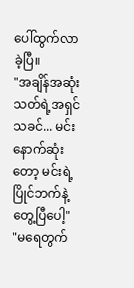ပေါ်ထွက်လာခဲ့ပြီ။
"အချိန်အဆုံးသတ်ရဲ့အရှင်သခင်... မင်း နောက်ဆုံးတော့ မင်းရဲ့ ပြိုင်ဘက်နဲ့ တွေ့ပြီပေါ့"
"မရေတွက်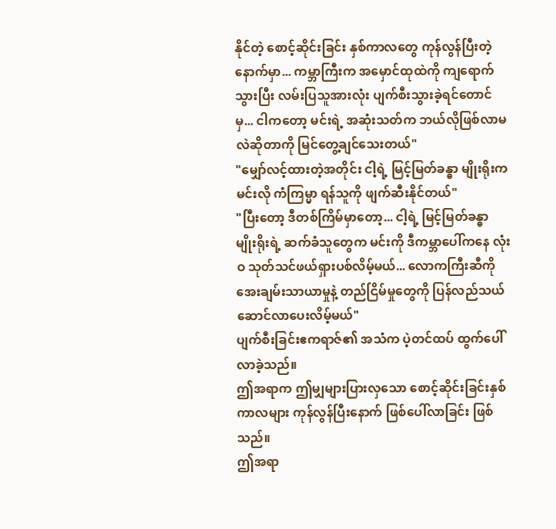နိုင်တဲ့ စောင့်ဆိုင်းခြင်း နှစ်ကာလတွေ ကုန်လွန်ပြီးတဲ့နောက်မှာ... ကမ္ဘာကြီးက အမှောင်ထုထဲကို ကျရောက်သွားပြီး လမ်းပြသူအားလုံး ပျက်စီးသွားခဲ့ရင်တောင်မှ... ငါကတော့ မင်းရဲ့ အဆုံးသတ်က ဘယ်လိုဖြစ်လာမလဲဆိုတာကို မြင်တွေ့ချင်သေးတယ်"
"မျှော်လင့်ထားတဲ့အတိုင်း ငါ့ရဲ့ မြင့်မြတ်ခန္ဓာ မျိုးရိုးက မင်းလို ကံကြမ္မာ ရန်သူကို ဖျက်ဆီးနိုင်တယ်"
"ပြီးတော့ ဒီတစ်ကြိမ်မှာတော့... ငါ့ရဲ့ မြင့်မြတ်ခန္ဓာ မျိုးရိုးရဲ့ ဆက်ခံသူတွေက မင်းကို ဒီကမ္ဘာပေါ်ကနေ လုံးဝ သုတ်သင်ဖယ်ရှားပစ်လိမ့်မယ်... လောကကြီးဆီကို အေးချမ်းသာယာမှုနဲ့ တည်ငြိမ်မှုတွေကို ပြန်လည်သယ်ဆောင်လာပေးလိမ့်မယ်"
ပျက်စီးခြင်းဧကရာဇ်၏ အသံက ပဲ့တင်ထပ် ထွက်ပေါ်လာခဲ့သည်။
ဤအရာက ဤမျှများပြားလှသော စောင့်ဆိုင်းခြင်းနှစ်ကာလများ ကုန်လွန်ပြီးနောက် ဖြစ်ပေါ်လာခြင်း ဖြစ်သည်။
ဤအရာ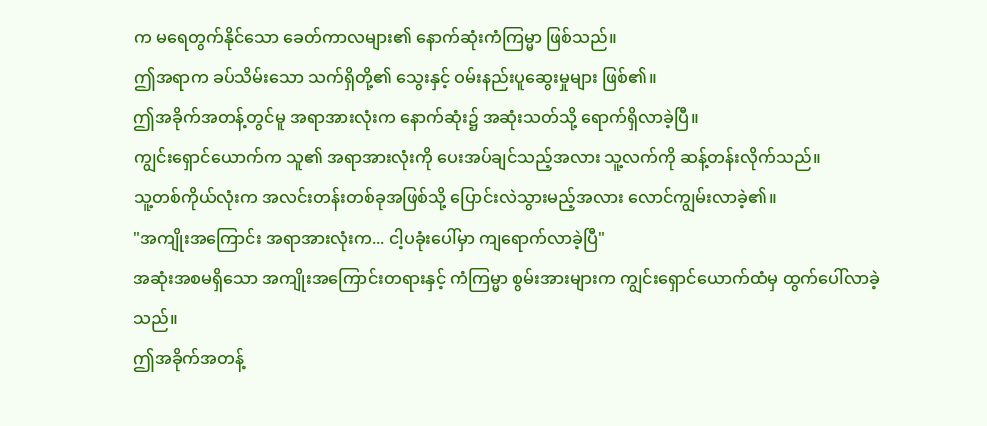က မရေတွက်နိုင်သော ခေတ်ကာလများ၏ နောက်ဆုံးကံကြမ္မာ ဖြစ်သည်။
ဤအရာက ခပ်သိမ်းသော သက်ရှိတို့၏ သွေးနှင့် ဝမ်းနည်းပူဆွေးမှုများ ဖြစ်၏။
ဤအခိုက်အတန့်တွင်မူ အရာအားလုံးက နောက်ဆုံး၌ အဆုံးသတ်သို့ ရောက်ရှိလာခဲ့ပြီ။
ကျွင်းရှောင်ယောက်က သူ၏ အရာအားလုံးကို ပေးအပ်ချင်သည့်အလား သူ့လက်ကို ဆန့်တန်းလိုက်သည်။
သူ့တစ်ကိုယ်လုံးက အလင်းတန်းတစ်ခုအဖြစ်သို့ ပြောင်းလဲသွားမည့်အလား လောင်ကျွမ်းလာခဲ့၏။
"အကျိုးအကြောင်း အရာအားလုံးက... ငါ့ပခုံးပေါ်မှာ ကျရောက်လာခဲ့ပြီ"
အဆုံးအစမရှိသော အကျိုးအကြောင်းတရားနှင့် ကံကြမ္မာ စွမ်းအားများက ကျွင်းရှောင်ယောက်ထံမှ ထွက်ပေါ်လာခဲ့သည်။
ဤအခိုက်အတန့်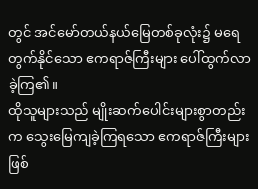တွင် အင်မော်တယ်နယ်မြေတစ်ခုလုံး၌ မရေတွက်နိုင်သော ဧကရာဇ်ကြီးများ ပေါ်ထွက်လာခဲ့ကြ၏။
ထိုသူများသည် မျိုးဆက်ပေါင်းများစွာတည်းက သွေးမြေကျခဲ့ကြရသော ဧကရာဇ်ကြီးများ ဖြစ်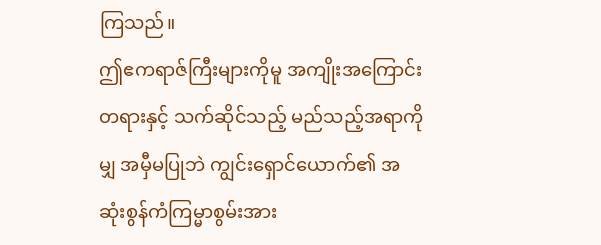ကြသည်။
ဤဧကရာဇ်ကြီးများကိုမူ အကျိုးအကြောင်းတရားနှင့် သက်ဆိုင်သည့် မည်သည့်အရာကိုမျှ အမှီမပြုဘဲ ကျွင်းရှောင်ယောက်၏ အဆုံးစွန်ကံကြမ္မာစွမ်းအား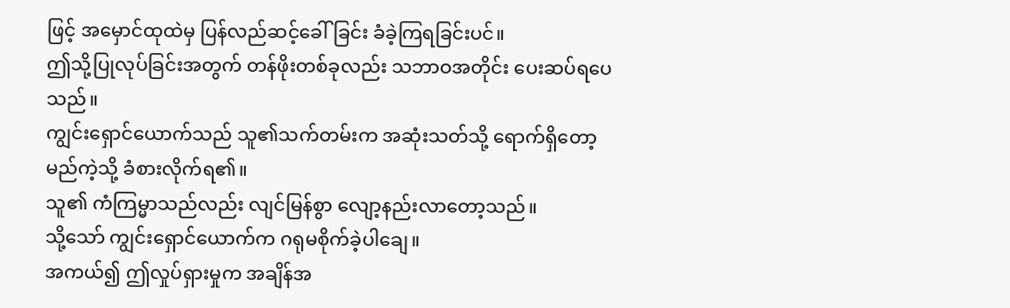ဖြင့် အမှောင်ထုထဲမှ ပြန်လည်ဆင့်ခေါ်ခြင်း ခံခဲ့ကြရခြင်းပင်။
ဤသို့ပြုလုပ်ခြင်းအတွက် တန်ဖိုးတစ်ခုလည်း သဘာဝအတိုင်း ပေးဆပ်ရပေသည်။
ကျွင်းရှောင်ယောက်သည် သူ၏သက်တမ်းက အဆုံးသတ်သို့ ရောက်ရှိတော့မည်ကဲ့သို့ ခံစားလိုက်ရ၏။
သူ၏ ကံကြမ္မာသည်လည်း လျင်မြန်စွာ လျော့နည်းလာတော့သည်။
သို့သော် ကျွင်းရှောင်ယောက်က ဂရုမစိုက်ခဲ့ပါချေ။
အကယ်၍ ဤလှုပ်ရှားမှုက အချိန်အ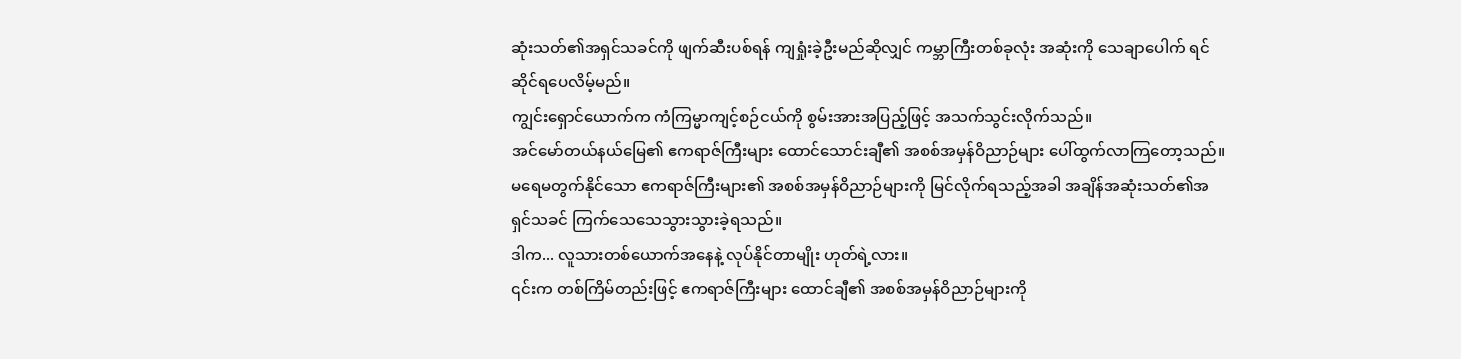ဆုံးသတ်၏အရှင်သခင်ကို ဖျက်ဆီးပစ်ရန် ကျရှုံးခဲ့ဦးမည်ဆိုလျှင် ကမ္ဘာကြီးတစ်ခုလုံး အဆုံးကို သေချာပေါက် ရင်ဆိုင်ရပေလိမ့်မည်။
ကျွင်းရှောင်ယောက်က ကံကြမ္မာကျင့်စဉ်ငယ်ကို စွမ်းအားအပြည့်ဖြင့် အသက်သွင်းလိုက်သည်။
အင်မော်တယ်နယ်မြေ၏ ဧကရာဇ်ကြီးများ ထောင်သောင်းချီ၏ အစစ်အမှန်ဝိညာဉ်များ ပေါ်ထွက်လာကြတော့သည်။
မရေမတွက်နိုင်သော ဧကရာဇ်ကြီးများ၏ အစစ်အမှန်ဝိညာဉ်များကို မြင်လိုက်ရသည့်အခါ အချိန်အဆုံးသတ်၏အရှင်သခင် ကြက်သေသေသွားသွားခဲ့ရသည်။
ဒါက... လူသားတစ်ယောက်အနေနဲ့ လုပ်နိုင်တာမျိုး ဟုတ်ရဲ့လား။
၎င်းက တစ်ကြိမ်တည်းဖြင့် ဧကရာဇ်ကြီးများ ထောင်ချီ၏ အစစ်အမှန်ဝိညာဉ်များကို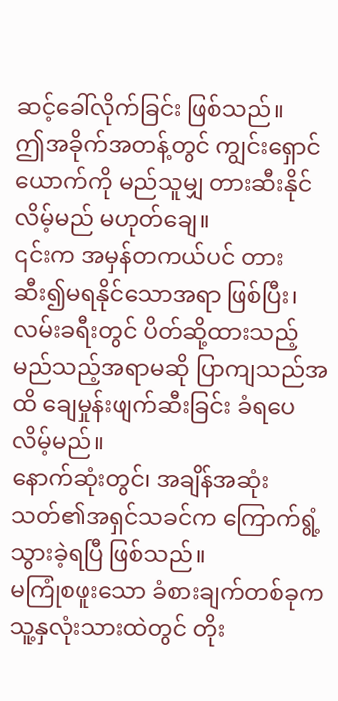ဆင့်ခေါ်လိုက်ခြင်း ဖြစ်သည်။
ဤအခိုက်အတန့်တွင် ကျွင်းရှောင်ယောက်ကို မည်သူမျှ တားဆီးနိုင်လိမ့်မည် မဟုတ်ချေ။
၎င်းက အမှန်တကယ်ပင် တားဆီး၍မရနိုင်သောအရာ ဖြစ်ပြီး၊ လမ်းခရီးတွင် ပိတ်ဆို့ထားသည့် မည်သည့်အရာမဆို ပြာကျသည်အထိ ချေမှုန်းဖျက်ဆီးခြင်း ခံရပေလိမ့်မည်။
နောက်ဆုံးတွင်၊ အချိန်အဆုံးသတ်၏အရှင်သခင်က ကြောက်ရွံ့သွားခဲ့ရပြီ ဖြစ်သည်။
မကြုံစဖူးသော ခံစားချက်တစ်ခုက သူ့နှလုံးသားထဲတွင် တိုး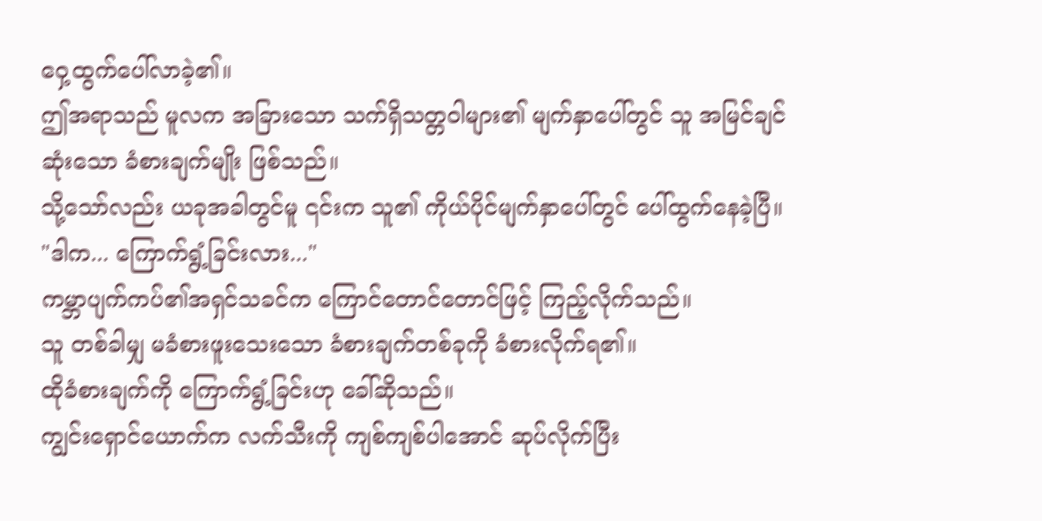ဝှေ့ထွက်ပေါ်လာခဲ့၏။
ဤအရာသည် မူလက အခြားသော သက်ရှိသတ္တဝါများ၏ မျက်နှာပေါ်တွင် သူ အမြင်ချင်ဆုံးသော ခံစားချက်မျိုး ဖြစ်သည်။
သို့သော်လည်း ယခုအခါတွင်မူ ၎င်းက သူ၏ ကိုယ်ပိုင်မျက်နှာပေါ်တွင် ပေါ်ထွက်နေခဲ့ပြီ။
"ဒါက... ကြောက်ရွံ့ခြင်းလား..."
ကမ္ဘာပျက်ကပ်၏အရှင်သခင်က ကြောင်တောင်တောင်ဖြင့် ကြည့်လိုက်သည်။
သူ တစ်ခါမျှ မခံစားဖူးသေးသော ခံစားချက်တစ်ခုကို ခံစားလိုက်ရ၏။
ထိုခံစားချက်ကို ကြောက်ရွံ့ခြင်းဟု ခေါ်ဆိုသည်။
ကျွင်းရှောင်ယောက်က လက်သီးကို ကျစ်ကျစ်ပါအောင် ဆုပ်လိုက်ပြီး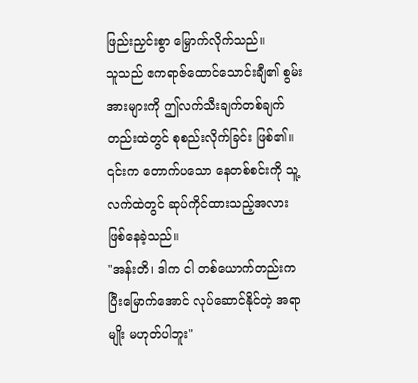ဖြည်းညှင်းစွာ မြှောက်လိုက်သည်။
သူသည် ဧကရာဇ်ထောင်သောင်းချီ၏ စွမ်းအားများကို ဤလက်သီးချက်တစ်ချက်တည်းထဲတွင် စုစည်းလိုက်ခြင်း ဖြစ်၏။
၎င်းက တောက်ပသော နေတစ်စင်းကို သူ့လက်ထဲတွင် ဆုပ်ကိုင်ထားသည့်အလား ဖြစ်နေခဲ့သည်။
"အန်းတိ၊ ဒါက ငါ တစ်ယောက်တည်းက ပြီးမြောက်အောင် လုပ်ဆောင်နိုင်တဲ့ အရာမျိုး မဟုတ်ပါဘူး"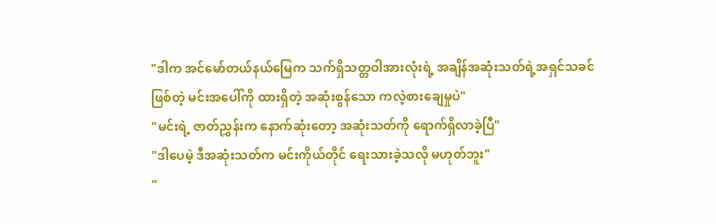"ဒါက အင်မော်တယ်နယ်မြေက သက်ရှိသတ္တဝါအားလုံးရဲ့ အချိန်အဆုံးသတ်ရဲ့အရှင်သခင်ဖြစ်တဲ့ မင်းအပေါ်ကို ထားရှိတဲ့ အဆုံးစွန်သော ကလဲ့စားချေမှုပဲ"
"မင်းရဲ့ ဇာတ်ညွှန်းက နောက်ဆုံးတော့ အဆုံးသတ်ကို ရောက်ရှိလာခဲ့ပြီ"
"ဒါပေမဲ့ ဒီအဆုံးသတ်က မင်းကိုယ်တိုင် ရေးသားခဲ့သလို မဟုတ်ဘူး"
"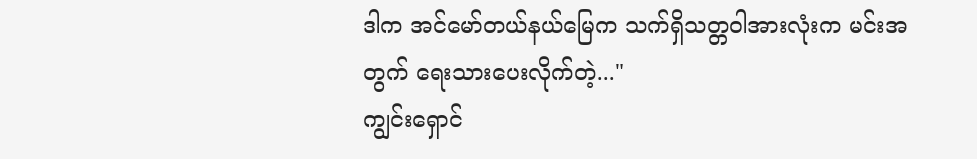ဒါက အင်မော်တယ်နယ်မြေက သက်ရှိသတ္တဝါအားလုံးက မင်းအတွက် ရေးသားပေးလိုက်တဲ့..."
ကျွင်းရှောင်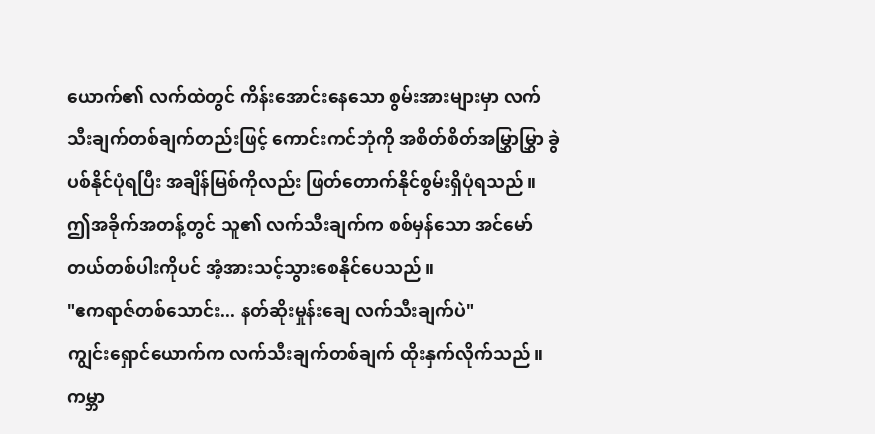ယောက်၏ လက်ထဲတွင် ကိန်းအောင်းနေသော စွမ်းအားများမှာ လက်သီးချက်တစ်ချက်တည်းဖြင့် ကောင်းကင်ဘုံကို အစိတ်စိတ်အမြွှာမြွှာ ခွဲပစ်နိုင်ပုံရပြီး အချိန်မြစ်ကိုလည်း ဖြတ်တောက်နိုင်စွမ်းရှိပုံရသည်။
ဤအခိုက်အတန့်တွင် သူ၏ လက်သီးချက်က စစ်မှန်သော အင်မော်တယ်တစ်ပါးကိုပင် အံ့အားသင့်သွားစေနိုင်ပေသည်။
"ဧကရာဇ်တစ်သောင်း... နတ်ဆိုးမှုန်းချေ လက်သီးချက်ပဲ"
ကျွင်းရှောင်ယောက်က လက်သီးချက်တစ်ချက် ထိုးနှက်လိုက်သည်။ ကမ္ဘာ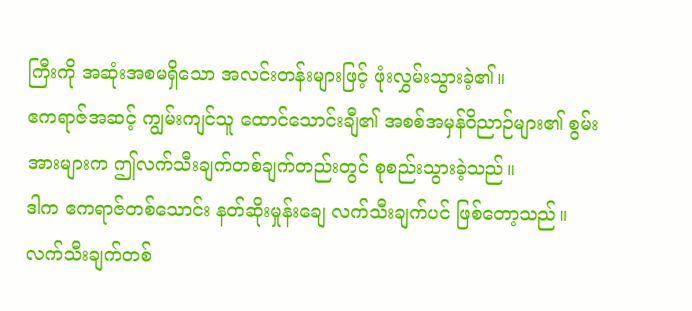ကြီးကို အဆုံးအစမရှိသော အလင်းတန်းများဖြင့် ဖုံးလွှမ်းသွားခဲ့၏။
ဧကရာဇ်အဆင့် ကျွမ်းကျင်သူ ထောင်သောင်းချီ၏ အစစ်အမှန်ဝိညာဉ်များ၏ စွမ်းအားများက ဤလက်သီးချက်တစ်ချက်တည်းတွင် စုစည်းသွားခဲ့သည်။
ဒါက ဧကရာဇ်တစ်သောင်း နတ်ဆိုးမှုန်းချေ လက်သီးချက်ပင် ဖြစ်တော့သည်။
လက်သီးချက်တစ်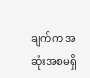ချက်က အဆုံးအစမရှိ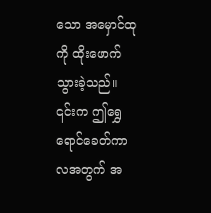သော အမှောင်ထုကို ထိုးဖောက်သွားခဲ့သည်။
၎င်းက ဤရွှေရောင်ခေတ်ကာလအတွက် အ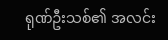ရုဏ်ဦးသစ်၏ အလင်း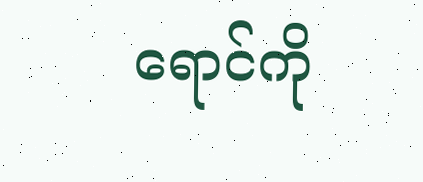ရောင်ကို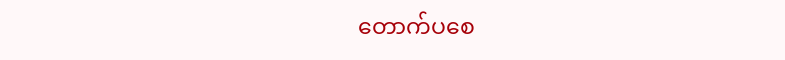တောက်ပစေ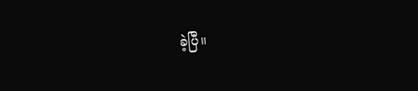ခဲ့ပြီ။